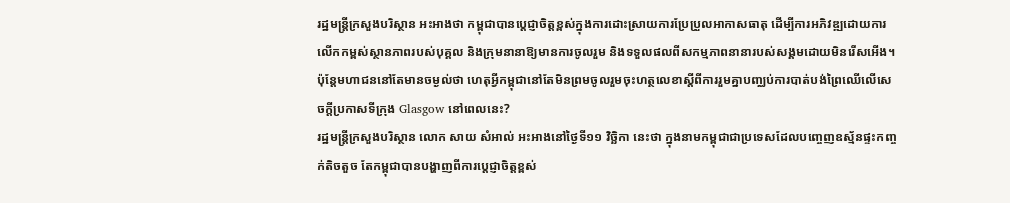រដ្ឋមន្ត្រីក្រសួងបរិស្ថាន អះអាងថា កម្ពុជាបានប្ដេជ្ញាចិត្តខ្ពស់ក្នុងការដោះស្រាយការប្រែប្រួលអាកាសធាតុ ដើម្បីការអភិវឌ្ឍដោយការលើកកម្ពស់ស្ថានភាពរបស់បុគ្គល និងក្រុមនានាឱ្យមានការចូលរួម និងទទួលផលពីសកម្មភាពនានារបស់សង្គមដោយមិនរើសអើង។ ប៉ុន្តែមហាជននៅតែមានចម្ងល់ថា ហេតុអ្វីកម្ពុជានៅតែមិនព្រមចូលរួមចុះហត្ថលេខាស្ដីពីការរួមគ្នាបញ្ឈប់ការបាត់បង់ព្រៃឈើលើសេចក្តីប្រកាសទីក្រុង Glasgow នៅពេលនេះ?
រដ្ឋមន្ត្រីក្រសួងបរិស្ថាន លោក សាយ សំអាល់ អះអាងនៅថ្ងៃទី១១ វិច្ឆិកា នេះថា ក្នុងនាមកម្ពុជាជាប្រទេសដែលបញ្ចេញឧស្ម័នផ្ទះកញ្ចក់តិចតួច តែកម្ពុជាបានបង្ហាញពីការប្ដេជ្ញាចិត្តខ្ពស់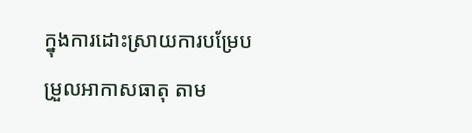ក្នុងការដោះស្រាយការបម្រែបម្រួលអាកាសធាតុ តាម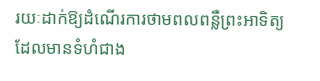រយៈដាក់ឱ្យដំណើរការថាមពលពន្លឺព្រះអាទិត្យដែលមានទំហំជាង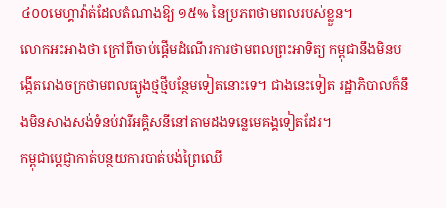៤០០មេហ្គាវ៉ាត់ដែលតំណាងឱ្យ ១៥% នៃប្រភពថាមពលរបស់ខ្លួន។
លោកអះអាងថា ក្រៅពីចាប់ផ្តើមដំណើរការថាមពលព្រះអាទិត្យ កម្ពុជានឹងមិនបង្កើតរោងចក្រថាមពលធ្យូងថ្មថ្មីបន្ថែមទៀតនោះទេ។ ជាងនេះទៀត រដ្ឋាភិបាលក៏នឹងមិនសាងសង់ទំនប់វារីអគ្គិសនីនៅតាមដងទន្លេមេគង្គទៀតដែរ។
កម្ពុជាប្ដេជ្ញាកាត់បន្ថយការបាត់បង់ព្រៃឈើ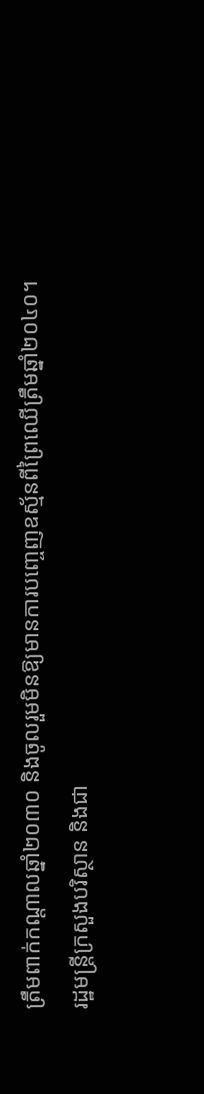ត្រឹមពាក់កណ្តាលឆ្នាំ២០៣០ និងចូលរួមមិនឱ្យមានការបញ្ចេញឧស្ម័នពីព្រៃឈើត្រឹមឆ្នាំ២០៤០។
រដ្ឋមន្ត្រីក្រសួងបរិស្ថាន និងជា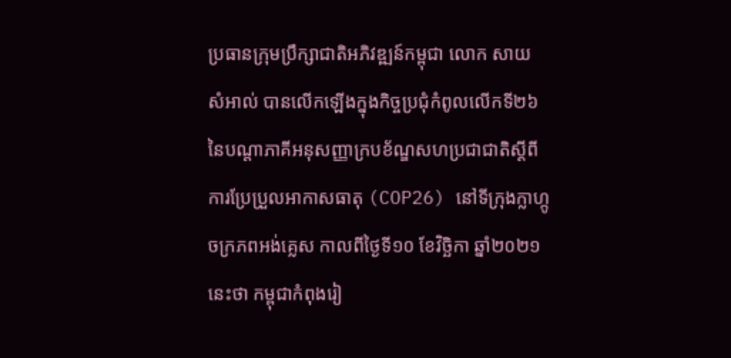ប្រធានក្រុមប្រឹក្សាជាតិអភិវឌ្ឍន៍កម្ពុជា លោក សាយ សំអាល់ បានលើកឡើងក្នុងកិច្ចប្រជុំកំពូលលើកទី២៦ នៃបណ្តាភាគីអនុសញ្ញាក្របខ័ណ្ឌសហប្រជាជាតិស្ដីពីការប្រែប្រួលអាកាសធាតុ (COP26) នៅទីក្រុងក្លាហ្កូ ចក្រភពអង់គ្លេស កាលពីថ្ងៃទី១០ ខែវិច្ឆិកា ឆ្នាំ២០២១ នេះថា កម្ពុជាកំពុងរៀ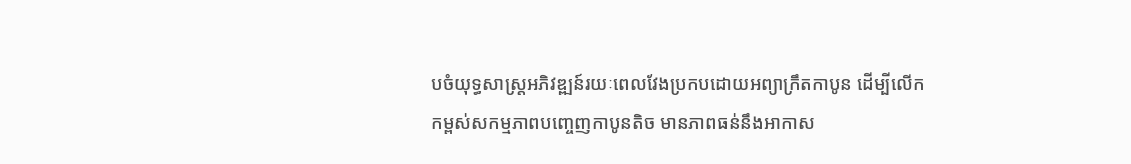បចំយុទ្ធសាស្ត្រអភិវឌ្ឍន៍រយៈពេលវែងប្រកបដោយអព្យាក្រឹតកាបូន ដើម្បីលើកកម្ពស់សកម្មភាពបញ្ចេញកាបូនតិច មានភាពធន់នឹងអាកាស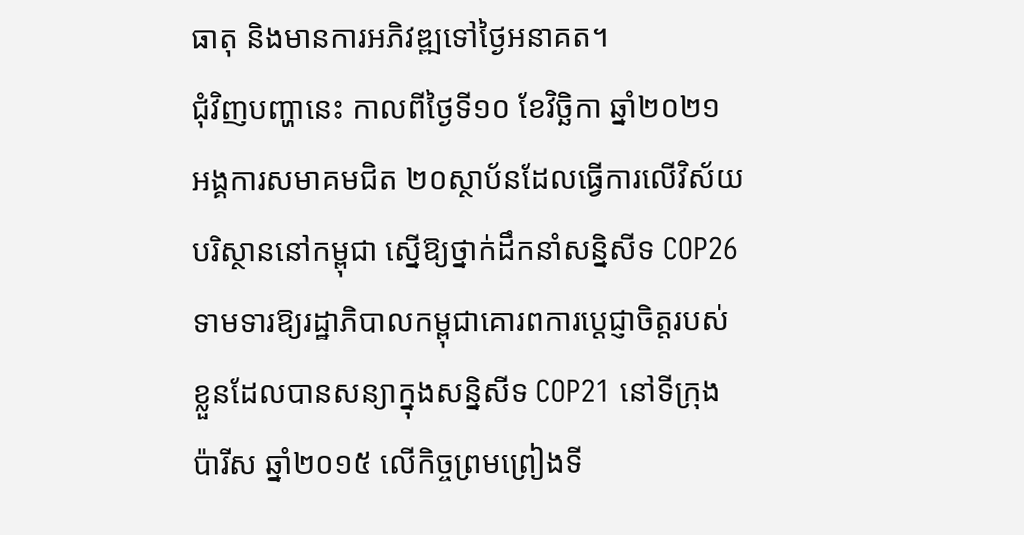ធាតុ និងមានការអភិវឌ្ឍទៅថ្ងៃអនាគត។
ជុំវិញបញ្ហានេះ កាលពីថ្ងៃទី១០ ខែវិច្ឆិកា ឆ្នាំ២០២១ អង្គការសមាគមជិត ២០ស្ថាប័នដែលធ្វើការលើវិស័យបរិស្ថាននៅកម្ពុជា ស្នើឱ្យថ្នាក់ដឹកនាំសន្និសីទ COP26 ទាមទារឱ្យរដ្ឋាភិបាលកម្ពុជាគោរពការប្ដេជ្ញាចិត្តរបស់ខ្លួនដែលបានសន្យាក្នុងសន្និសីទ COP21 នៅទីក្រុងប៉ារីស ឆ្នាំ២០១៥ លើកិច្ចព្រមព្រៀងទី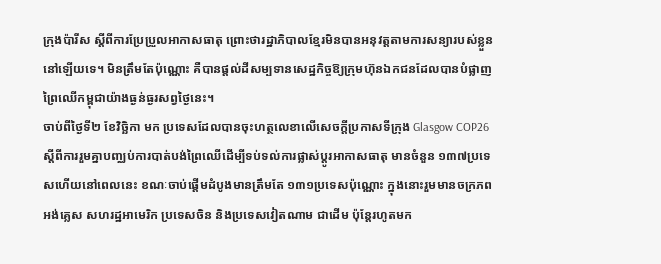ក្រុងប៉ារីស ស្ដីពីការប្រែប្រួលអាកាសធាតុ ព្រោះថារដ្ឋាភិបាលខ្មែរមិនបានអនុវត្តតាមការសន្យារបស់ខ្លួននៅឡើយទេ។ មិនត្រឹមតែប៉ុណ្ណោះ គឺបានផ្តល់ដីសម្បទានសេដ្ឋកិច្ចឱ្យក្រុមហ៊ុនឯកជនដែលបានបំផ្លាញព្រៃឈើកម្ពុជាយ៉ាងធ្ងន់ធ្ងរសព្វថ្ងៃនេះ។
ចាប់ពីថ្ងៃទី២ ខែវិច្ឆិកា មក ប្រទេសដែលបានចុះហត្ថលេខាលើសេចក្តីប្រកាសទីក្រុង Glasgow COP26 ស្ដីពីការរួមគ្នាបញ្ឈប់ការបាត់បង់ព្រៃឈើដើម្បីទប់ទល់ការផ្លាស់ប្ដូរអាកាសធាតុ មានចំនួន ១៣៧ប្រទេសហើយនៅពេលនេះ ខណៈចាប់ផ្តើមដំបូងមានត្រឹមតែ ១៣១ប្រទេសប៉ុណ្ណោះ ក្នុងនោះរួមមានចក្រភពអង់គ្លេស សហរដ្ឋអាមេរិក ប្រទេសចិន និងប្រទេសវៀតណាម ជាដើម ប៉ុន្តែរហូតមក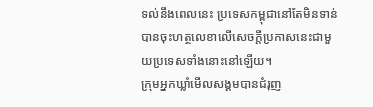ទល់នឹងពេលនេះ ប្រទេសកម្ពុជានៅតែមិនទាន់បានចុះហត្ថលេខាលើសេចក្តីប្រកាសនេះជាមួយប្រទេសទាំងនោះនៅឡើយ។
ក្រុមអ្នកឃ្លាំមើលសង្គមបានជំរុញ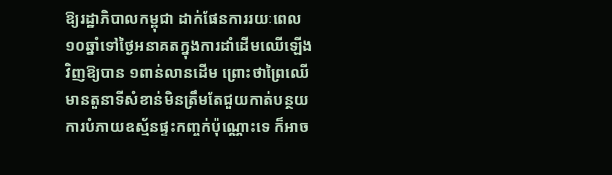ឱ្យរដ្ឋាភិបាលកម្ពុជា ដាក់ផែនការរយៈពេល ១០ឆ្នាំទៅថ្ងៃអនាគតក្នុងការដាំដើមឈើឡើងវិញឱ្យបាន ១ពាន់លានដើម ព្រោះថាព្រៃឈើមានតួនាទីសំខាន់មិនត្រឹមតែជួយកាត់បន្ថយការបំភាយឧស្ម័នផ្ទះកញ្ចក់ប៉ុណ្ណោះទេ ក៏អាច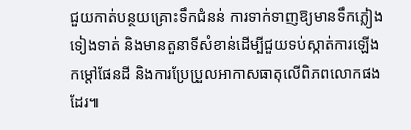ជួយកាត់បន្ថយគ្រោះទឹកជំនន់ ការទាក់ទាញឱ្យមានទឹកភ្លៀងទៀងទាត់ និងមានតួនាទីសំខាន់ដើម្បីជួយទប់ស្កាត់ការឡើងកម្ដៅផែនដី និងការប្រែប្រួលអាកាសធាតុលើពិភពលោកផងដែរ៕